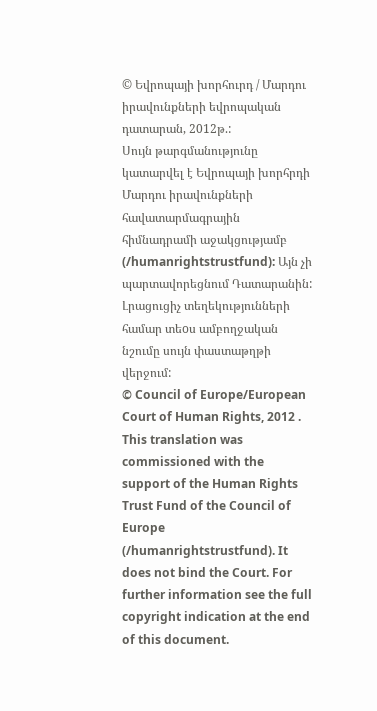© Եվրոպայի խորհուրդ / Մարդու իրավունքների եվրոպական դատարան, 2012թ.:
Սույն թարգմանությունը կատարվել է Եվրոպայի խորհրդի Մարդու իրավունքների հավատարմագրային հիմնադրամի աջակցությամբ (/humanrightstrustfund): Այն չի պարտավորեցնում Դատարանին: Լրացուցիչ տեղեկությունների համար տեoս ամբողջական նշումը սույն փաստաթղթի վերջում:
© Council of Europe/European Court of Human Rights, 2012 .
This translation was commissioned with the support of the Human Rights Trust Fund of the Council of Europe (/humanrightstrustfund). It does not bind the Court. For further information see the full copyright indication at the end of this document.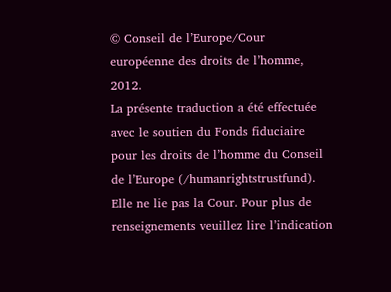© Conseil de l’Europe/Cour européenne des droits de l’homme, 2012.
La présente traduction a été effectuée avec le soutien du Fonds fiduciaire pour les droits de l’homme du Conseil de l’Europe (/humanrightstrustfund). Elle ne lie pas la Cour. Pour plus de renseignements veuillez lire l’indication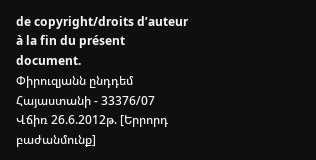de copyright/droits d’auteur à la fin du présent document.
Փիրուզյանն ընդդեմ Հայաստանի - 33376/07
Վճիռ 26.6.2012թ. [Երրորդ բաժանմունք]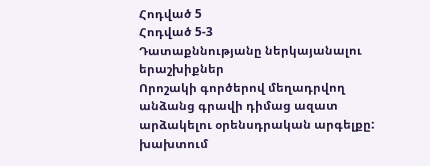Հոդված 5
Հոդված 5-3
Դատաքննությանը ներկայանալու երաշխիքներ
Որոշակի գործերով մեղադրվող անձանց գրավի դիմաց ազատ արձակելու օրենսդրական արգելքը: խախտում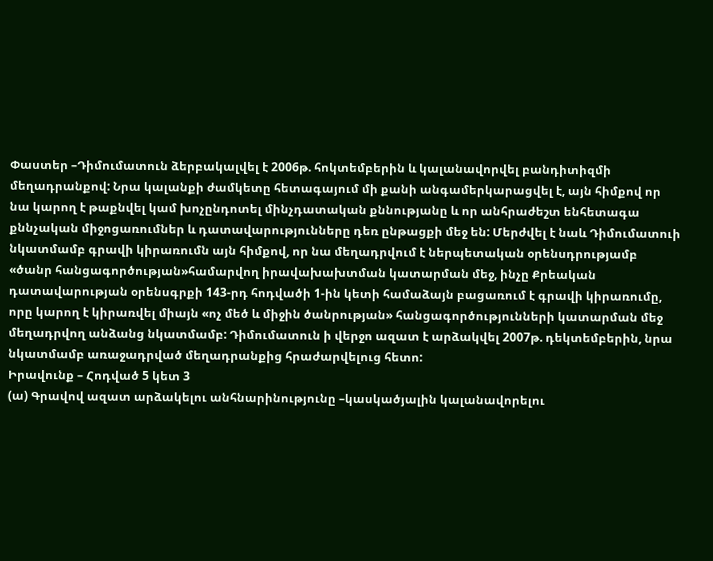Փաստեր –Դիմումատուն ձերբակալվել է 2006թ. հոկտեմբերին և կալանավորվել բանդիտիզմի մեղադրանքով: Նրա կալանքի ժամկետը հետագայում մի քանի անգամերկարացվել է, այն հիմքով որ նա կարող է թաքնվել կամ խոչընդոտել մինչդատական քննությանը և որ անհրաժեշտ ենհետագա քննչական միջոցառումներ և դատավարությունները դեռ ընթացքի մեջ են: Մերժվել է նաև Դիմումատուի նկատմամբ գրավի կիրառումն այն հիմքով, որ նա մեղադրվում է ներպետական օրենսդրությամբ «ծանր հանցագործության»համարվող իրավախախտման կատարման մեջ, ինչը Քրեական դատավարության օրենսգրքի 143-րդ հոդվածի 1-ին կետի համաձայն բացառում է գրավի կիրառումը, որը կարող է կիրառվել միայն «ոչ մեծ և միջին ծանրության» հանցագործությունների կատարման մեջ մեղադրվող անձանց նկատմամբ: Դիմումատուն ի վերջո ազատ է արձակվել 2007թ. դեկտեմբերին, նրա նկատմամբ առաջադրված մեղադրանքից հրաժարվելուց հետո:
Իրավունք – Հոդված 5 կետ 3
(ա) Գրավով ազատ արձակելու անհնարինությունը –կասկածյալին կալանավորելու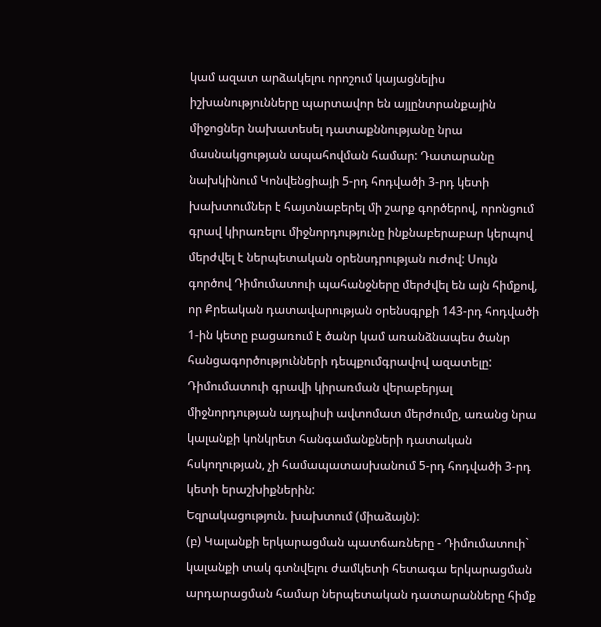կամ ազատ արձակելու որոշում կայացնելիս իշխանությունները պարտավոր են այլընտրանքային միջոցներ նախատեսել դատաքննությանը նրա մասնակցության ապահովման համար: Դատարանը նախկինում Կոնվենցիայի 5-րդ հոդվածի 3-րդ կետի խախտումներ է հայտնաբերել մի շարք գործերով, որոնցում գրավ կիրառելու միջնորդությունը ինքնաբերաբար կերպով մերժվել է ներպետական օրենսդրության ուժով: Սույն գործով Դիմումատուի պահանջները մերժվել են այն հիմքով, որ Քրեական դատավարության օրենսգրքի 143-րդ հոդվածի 1-ին կետը բացառում է ծանր կամ առանձնապես ծանր հանցագործությունների դեպքումգրավով ազատելը: Դիմումատուի գրավի կիրառման վերաբերյալ միջնորդության այդպիսի ավտոմատ մերժումը, առանց նրա կալանքի կոնկրետ հանգամանքների դատական հսկողության, չի համապատասխանում 5-րդ հոդվածի 3-րդ կետի երաշխիքներին:
Եզրակացություն. խախտում (միաձայն):
(բ) Կալանքի երկարացման պատճառները - Դիմումատուի` կալանքի տակ գտնվելու ժամկետի հետագա երկարացման արդարացման համար ներպետական դատարանները հիմք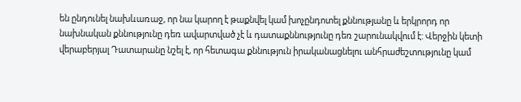են ընդունել նախևառաջ, որ նա կարող է թաքնվել կամ խոչընդոտել քննությանը և երկրորդ որ նախնական քննությունը դեռ ավարտված չէ և դատաքննությունը դեռ շարունակվում է: Վերջին կետի վերաբերյալ Դատարանը նշել է, որ հետագա քննություն իրականացնելու անհրաժեշտությունը կամ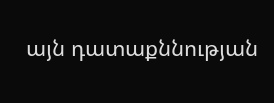այն դատաքննության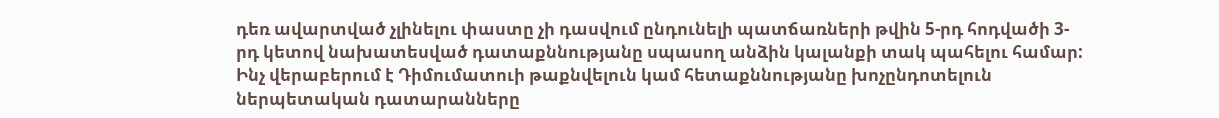դեռ ավարտված չլինելու փաստը չի դասվում ընդունելի պատճառների թվին 5-րդ հոդվածի 3-րդ կետով նախատեսված դատաքննությանը սպասող անձին կալանքի տակ պահելու համար: Ինչ վերաբերում է Դիմումատուի թաքնվելուն կամ հետաքննությանը խոչընդոտելուն ներպետական դատարանները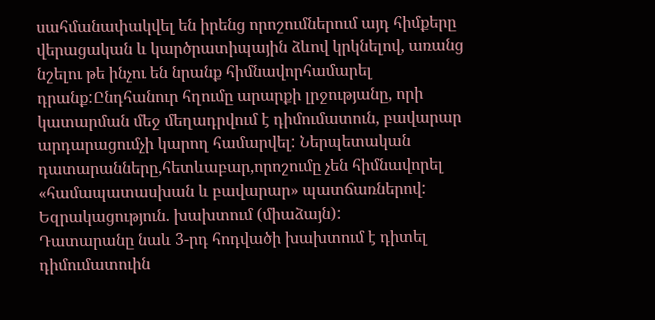սահմանափակվել են իրենց որոշումներում այդ հիմքերը վերացական և կարծրատիպային ձևով կրկնելով, առանց նշելու թե ինչու են նրանք հիմնավորհամարել դրանք:Ընդհանուր հղումը արարքի լրջությանը, որի կատարման մեջ մեղադրվում է դիմումատուն, բավարար արդարացումչի կարող համարվել: Ներպետական դատարանները,հետևաբար,որոշումը չեն հիմնավորել «համապատասխան և բավարար» պատճառներով:
Եզրակացություն. խախտում (միաձայն):
Դատարանը նաև 3-րդ հոդվածի խախտում է դիտել դիմումատուին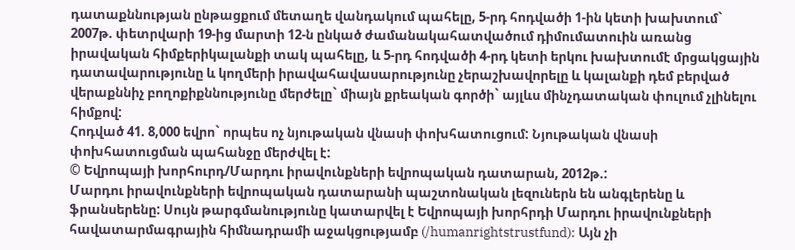դատաքննության ընթացքում մետաղե վանդակում պահելը, 5-րդ հոդվածի 1-ին կետի խախտում` 2007թ. փետրվարի 19-ից մարտի 12-ն ընկած ժամանակահատվածում դիմումատուին առանց իրավական հիմքերիկալանքի տակ պահելը, և 5-րդ հոդվածի 4-րդ կետի երկու խախտումէ մրցակցային դատավարությունը և կողմերի իրավահավասարությունը չերաշխավորելը և կալանքի դեմ բերված վերաքննիչ բողոքիքննությունը մերժելը` միայն քրեական գործի` այլևս մինչդատական փուլում չլինելու հիմքով:
Հոդված 41. 8,000 եվրո` որպես ոչ նյութական վնասի փոխհատուցում: Նյութական վնասի փոխհատուցման պահանջը մերժվել է:
© Եվրոպայի խորհուրդ/Մարդու իրավունքների եվրոպական դատարան, 2012թ.:
Մարդու իրավունքների եվրոպական դատարանի պաշտոնական լեզուներն են անգլերենը և ֆրանսերենը: Սույն թարգմանությունը կատարվել է Եվրոպայի խորհրդի Մարդու իրավունքների հավատարմագրային հիմնադրամի աջակցությամբ (/humanrightstrustfund): Այն չի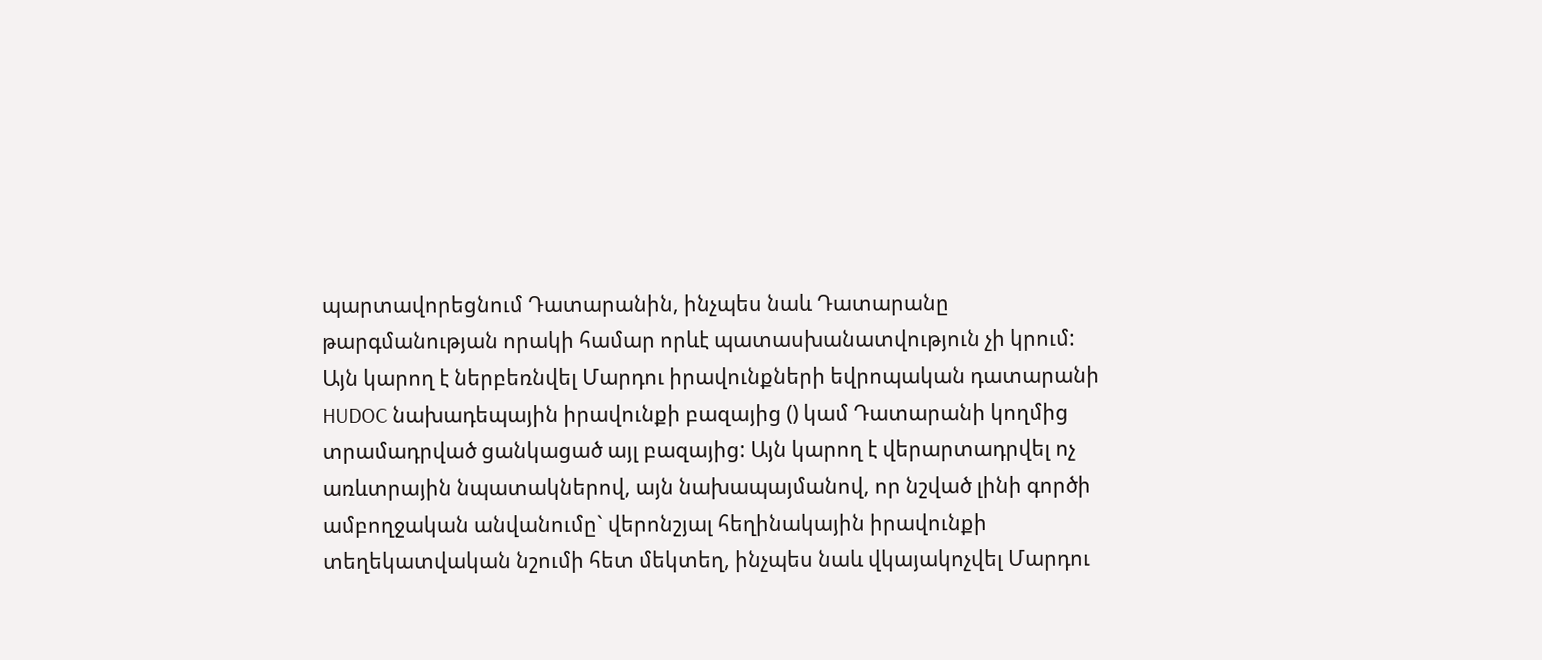պարտավորեցնում Դատարանին, ինչպես նաև Դատարանը թարգմանության որակի համար որևէ պատասխանատվություն չի կրում: Այն կարող է ներբեռնվել Մարդու իրավունքների եվրոպական դատարանի HUDOC նախադեպային իրավունքի բազայից () կամ Դատարանի կողմից տրամադրված ցանկացած այլ բազայից: Այն կարող է վերարտադրվել ոչ առևտրային նպատակներով, այն նախապայմանով, որ նշված լինի գործի ամբողջական անվանումը` վերոնշյալ հեղինակային իրավունքի տեղեկատվական նշումի հետ մեկտեղ, ինչպես նաև վկայակոչվել Մարդու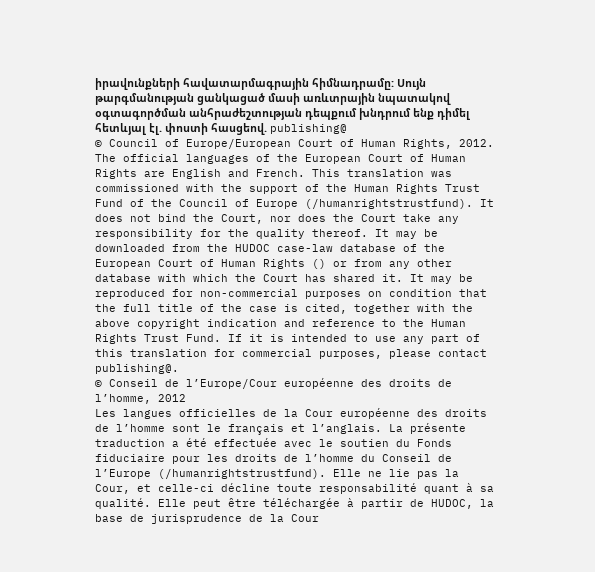իրավունքների հավատարմագրային հիմնադրամը: Սույն թարգմանության ցանկացած մասի առևտրային նպատակով օգտագործման անհրաժեշտության դեպքում խնդրում ենք դիմել հետևյալ էլ. փոստի հասցեով. publishing@
© Council of Europe/European Court of Human Rights, 2012.
The official languages of the European Court of Human Rights are English and French. This translation was commissioned with the support of the Human Rights Trust Fund of the Council of Europe (/humanrightstrustfund). It does not bind the Court, nor does the Court take any responsibility for the quality thereof. It may be downloaded from the HUDOC case-law database of the European Court of Human Rights () or from any other database with which the Court has shared it. It may be reproduced for non-commercial purposes on condition that the full title of the case is cited, together with the above copyright indication and reference to the Human Rights Trust Fund. If it is intended to use any part of this translation for commercial purposes, please contact publishing@.
© Conseil de l’Europe/Cour européenne des droits de l’homme, 2012
Les langues officielles de la Cour européenne des droits de l’homme sont le français et l’anglais. La présente traduction a été effectuée avec le soutien du Fonds fiduciaire pour les droits de l’homme du Conseil de l’Europe (/humanrightstrustfund). Elle ne lie pas la Cour, et celle-ci décline toute responsabilité quant à sa qualité. Elle peut être téléchargée à partir de HUDOC, la base de jurisprudence de la Cour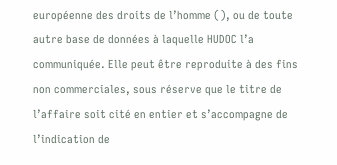européenne des droits de l’homme (), ou de toute autre base de données à laquelle HUDOC l’a communiquée. Elle peut être reproduite à des fins non commerciales, sous réserve que le titre de l’affaire soit cité en entier et s’accompagne de l’indication de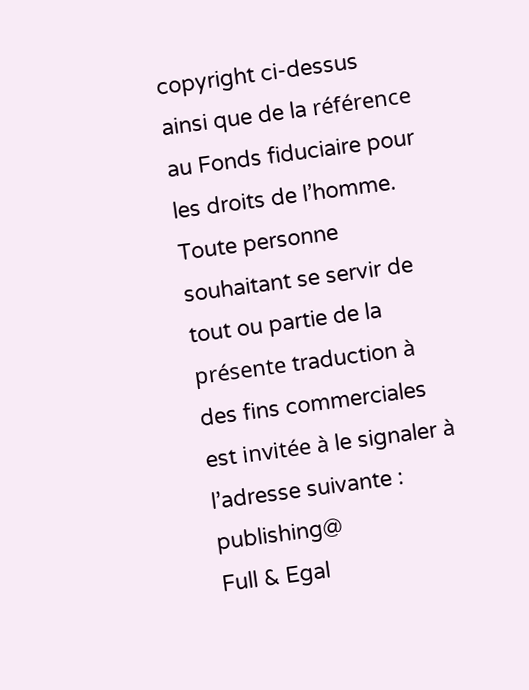copyright ci-dessus ainsi que de la référence au Fonds fiduciaire pour les droits de l’homme. Toute personne souhaitant se servir de tout ou partie de la présente traduction à des fins commerciales est invitée à le signaler à l’adresse suivante : publishing@
Full & Egal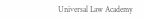Universal Law Academy